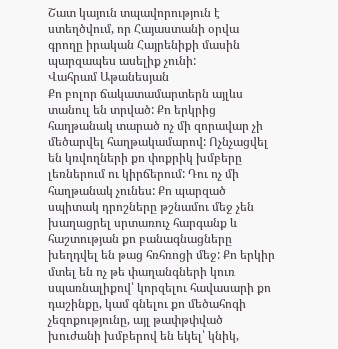Շատ կայուն տպավորություն է ստեղծվում, որ Հայաստանի օրվա գրողը իրական Հայրենիքի մասին պարզապես ասելիք չունի:
Վահրամ Աթանեսյան
Քո բոլոր ճակատամարտերն այլևս տանուլ են տրված: Քո երկրից հաղթանակ տարած ոչ մի զորավար չի մեծարվել հաղթակամարով: Ոչնչացվել են կռվողների քո փոքրիկ խմբերը լեռներում ու կիրճերում: Դու ոչ մի հաղթանակ չունես: Քո պարզած սպիտակ դրոշները թշնամու մեջ չեն խաղացրել սրտառուչ հարգանք և հաշտության քո բանագնացները խեղդվել են թաց հռհռոցի մեջ: Քո երկիր մտել են ոչ թե փաղանգների կուռ սպառնալիքով՝ կորզելու հավասարի քո դաշինքը, կամ գնելու քո մեծահոգի չեզոքությունը, այլ թափթփված խուժանի խմբերով են եկել՝ կնիկ,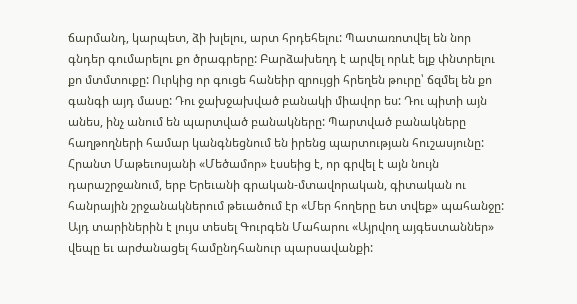ճարմանդ, կարպետ, ձի խլելու, արտ հրդեհելու: Պատառոտվել են նոր գնդեր գումարելու քո ծրագրերը: Բարձախեղդ է արվել որևէ ելք փնտրելու քո մտմտուքը: Ուրկից որ գուցե հանեիր զրույցի հրեղեն թուրը՝ ճզմել են քո գանգի այդ մասը: Դու ջախջախված բանակի միավոր ես: Դու պիտի այն անես, ինչ անում են պարտված բանակները: Պարտված բանակները հաղթողների համար կանգնեցնում են իրենց պարտության հուշասյունը:
Հրանտ Մաթեւոսյանի «Մեծամոր» էսսեից է, որ գրվել է այն նույն դարաշրջանում, երբ Երեւանի գրական-մտավորական, գիտական ու հանրային շրջանակներում թեւածում էր «Մեր հողերը ետ տվեք» պահանջը: Այդ տարիներին է լույս տեսել Գուրգեն Մահարու «Այրվող այգեստաններ» վեպը եւ արժանացել համընդհանուր պարսավանքի: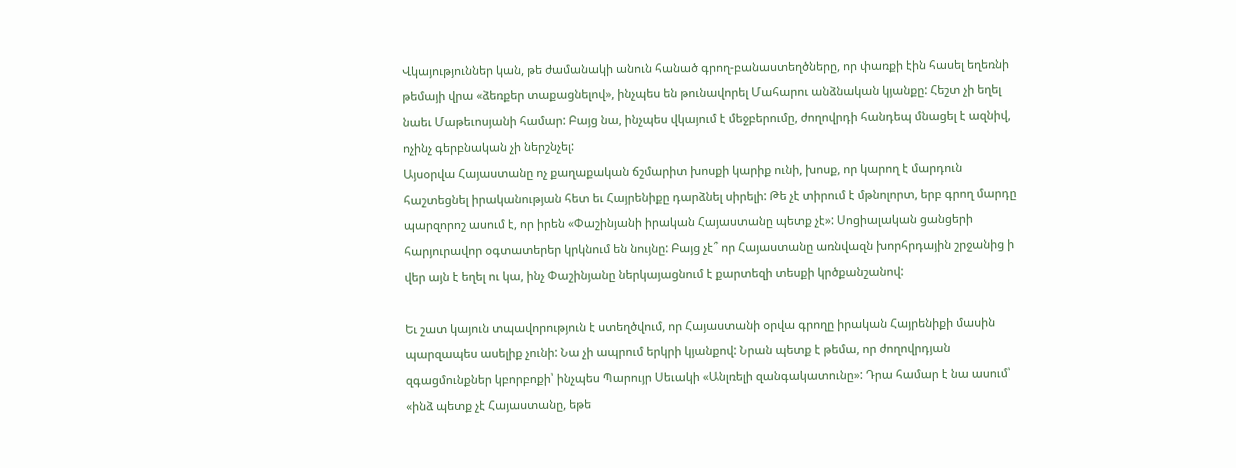Վկայություններ կան, թե ժամանակի անուն հանած գրող-բանաստեղծները, որ փառքի էին հասել եղեռնի թեմայի վրա «ձեռքեր տաքացնելով», ինչպես են թունավորել Մահարու անձնական կյանքը: Հեշտ չի եղել նաեւ Մաթեւոսյանի համար: Բայց նա, ինչպես վկայում է մեջբերումը, ժողովրդի հանդեպ մնացել է ազնիվ, ոչինչ գերբնական չի ներշնչել:
Այսօրվա Հայաստանը ոչ քաղաքական ճշմարիտ խոսքի կարիք ունի, խոսք, որ կարող է մարդուն հաշտեցնել իրականության հետ եւ Հայրենիքը դարձնել սիրելի: Թե չէ տիրում է մթնոլորտ, երբ գրող մարդը պարզորոշ ասում է, որ իրեն «Փաշինյանի իրական Հայաստանը պետք չէ»: Սոցիալական ցանցերի հարյուրավոր օգտատերեր կրկնում են նույնը: Բայց չէ՞ որ Հայաստանը առնվազն խորհրդային շրջանից ի վեր այն է եղել ու կա, ինչ Փաշինյանը ներկայացնում է քարտեզի տեսքի կրծքանշանով:

Եւ շատ կայուն տպավորություն է ստեղծվում, որ Հայաստանի օրվա գրողը իրական Հայրենիքի մասին պարզապես ասելիք չունի: Նա չի ապրում երկրի կյանքով: Նրան պետք է թեմա, որ ժողովրդյան զգացմունքներ կբորբոքի՝ ինչպես Պարույր Սեւակի «Անլռելի զանգակատունը»: Դրա համար է նա ասում՝ «ինձ պետք չէ Հայաստանը, եթե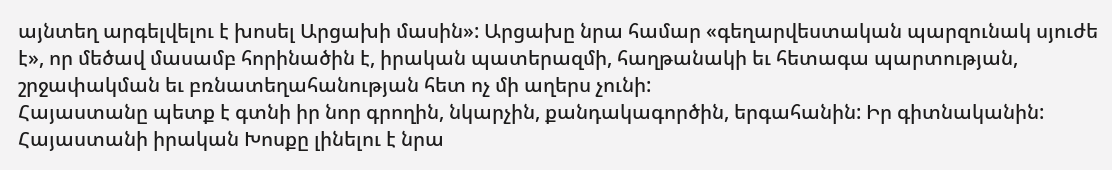այնտեղ արգելվելու է խոսել Արցախի մասին»: Արցախը նրա համար «գեղարվեստական պարզունակ սյուժե է», որ մեծավ մասամբ հորինածին է, իրական պատերազմի, հաղթանակի եւ հետագա պարտության, շրջափակման եւ բռնատեղահանության հետ ոչ մի աղերս չունի:
Հայաստանը պետք է գտնի իր նոր գրողին, նկարչին, քանդակագործին, երգահանին: Իր գիտնականին:
Հայաստանի իրական Խոսքը լինելու է նրա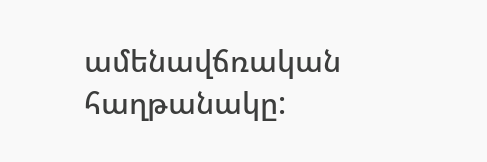ամենավճռական հաղթանակը: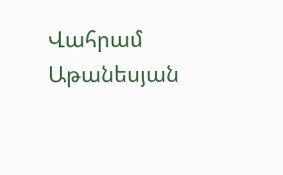Վահրամ Աթանեսյան